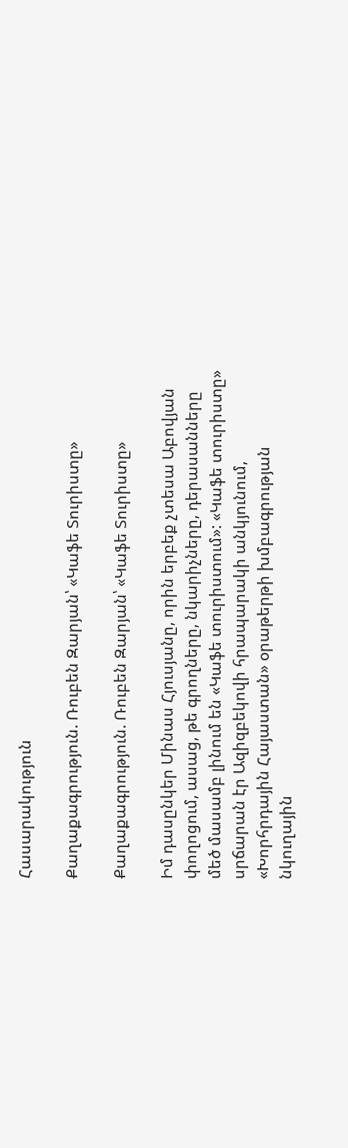Հասարակություն

Քաղաքագրություն. Ռուբեն Զարյան՝ «Կաֆե Տուրիստը»

Քաղաքագրություն. Ռուբեն Զարյան՝ «Կաֆե Տուրիստը»

Իմ դասընկեր Մինաս Հյուսյանը, որին երբեք չտեսա Աբովյան փողոցում, ասաց, թե գրողները, նկարիչները, դերասանները մեծ մասամբ լինում են «Կաֆե տուրիստում»: «Կաֆե տուրիստը» սրճարան էր Ազիզբեկովի հրապարակի անկյունում, «Խորհրդային Հայաստան» օրաթերթի խմբագրության նկուղային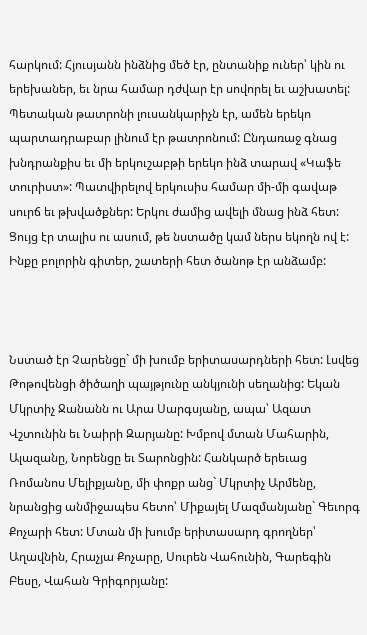հարկում: Հյուսյանն ինձնից մեծ էր, ընտանիք ուներ՝ կին ու երեխաներ, եւ նրա համար դժվար էր սովորել եւ աշխատել: Պետական թատրոնի լուսանկարիչն էր, ամեն երեկո պարտադրաբար լինում էր թատրոնում: Ընդառաջ գնաց խնդրանքիս եւ մի երկուշաբթի երեկո ինձ տարավ «Կաֆե տուրիստ»: Պատվիրելով երկուսիս համար մի-մի գավաթ սուրճ եւ թխվածքներ: Երկու ժամից ավելի մնաց ինձ հետ: Ցույց էր տալիս ու ասում, թե նստածը կամ ներս եկողն ով է: Ինքը բոլորին գիտեր, շատերի հետ ծանոթ էր անձամբ:



Նստած էր Չարենցը` մի խումբ երիտասարդների հետ: Լսվեց Թոթովենցի ծիծաղի պայթյունը անկյունի սեղանից: Եկան Մկրտիչ Ջանանն ու Արա Սարգսյանը, ապա՝ Ազատ Վշտունին եւ Նաիրի Զարյանը: Խմբով մտան Մահարին, Ալազանը, Նորենցը եւ Տարոնցին: Հանկարծ երեւաց Ռոմանոս Մելիքյանը, մի փոքր անց` Մկրտիչ Արմենը, նրանցից անմիջապես հետո՝ Միքայել Մազմանյանը` Գեւորգ Քոչարի հետ: Մտան մի խումբ երիտասարդ գրողներ՝ Աղավնին, Հրաչյա Քոչարը, Սուրեն Վահունին, Գարեգին Բեսը, Վահան Գրիգորյանը: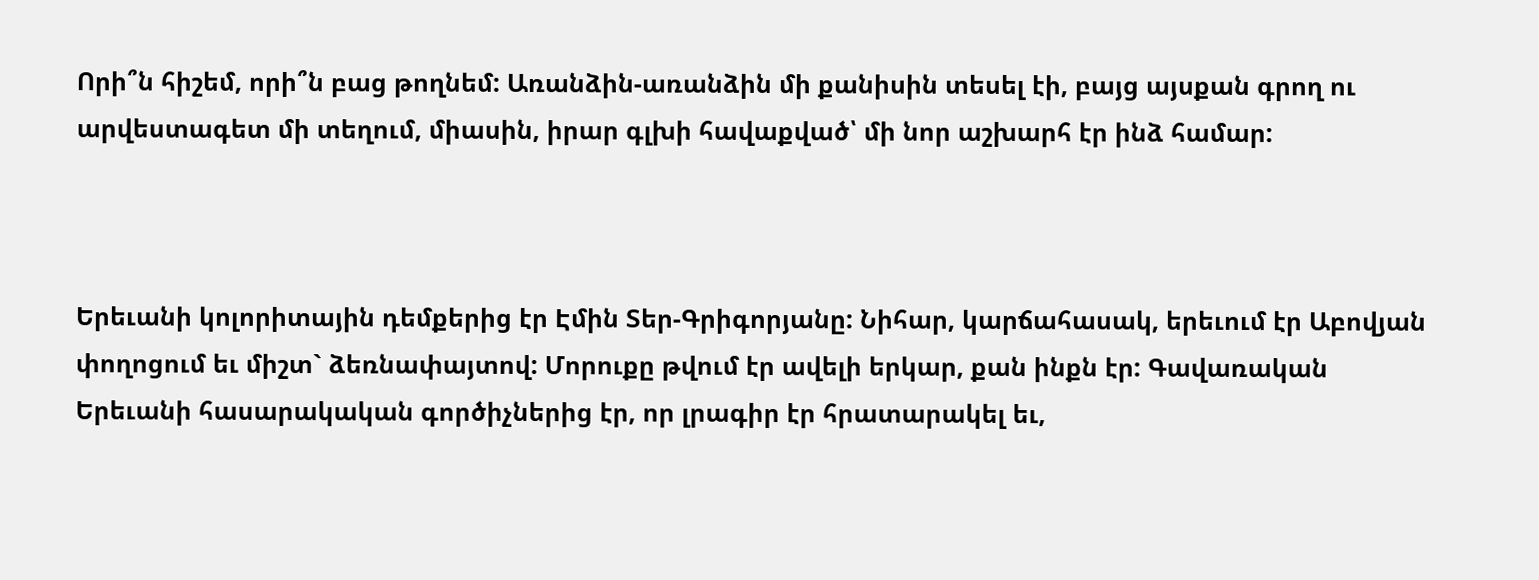Որի՞ն հիշեմ, որի՞ն բաց թողնեմ: Առանձին-առանձին մի քանիսին տեսել էի, բայց այսքան գրող ու արվեստագետ մի տեղում, միասին, իրար գլխի հավաքված՝ մի նոր աշխարհ էր ինձ համար:



Երեւանի կոլորիտային դեմքերից էր Էմին Տեր-Գրիգորյանը: Նիհար, կարճահասակ, երեւում էր Աբովյան փողոցում եւ միշտ` ձեռնափայտով: Մորուքը թվում էր ավելի երկար, քան ինքն էր: Գավառական Երեւանի հասարակական գործիչներից էր, որ լրագիր էր հրատարակել եւ,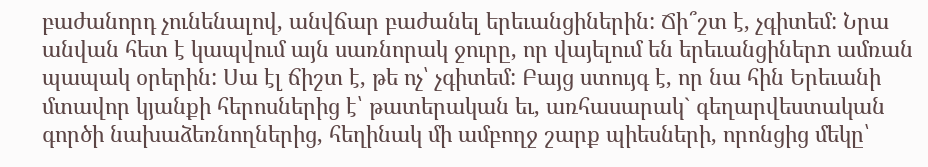բաժանորդ չունենալով, անվճար բաժանել երեւանցիներին: Ճի՞շտ է, չգիտեմ: Նրա անվան հետ է կապվում այն սառնորակ ջուրը, որ վայելում են երեւանցիներn ամռան պապակ օրերին: Սա էլ ճիշտ է, թե ոչ՝ չգիտեմ: Բայց ստույգ է, որ նա հին Երեւանի մտավոր կյանքի հերոսներից է՝ թատերական եւ, առհասարակ` գեղարվեստական գործի նախաձեռնողներից, հեղինակ մի ամբողջ շարք պիեսների, որոնցից մեկը՝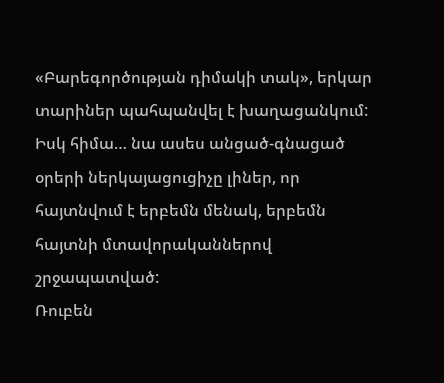«Բարեգործության դիմակի տակ», երկար տարիներ պահպանվել է խաղացանկում: Իսկ հիմա… նա ասես անցած-գնացած օրերի ներկայացուցիչը լիներ, որ հայտնվում է երբեմն մենակ, երբեմն հայտնի մտավորականներով շրջապատված:
Ռուբեն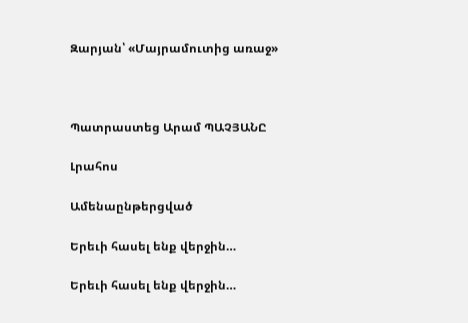Զարյան՝ «Մայրամուտից առաջ»



Պատրաստեց Արամ ՊԱՉՅԱՆԸ

Լրահոս

Ամենաընթերցված

Երեւի հասել ենք վերջին…

Երեւի հասել ենք վերջին…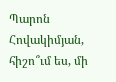Պարոն Հովակիմյան, հիշո՞ւմ ես, մի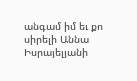անգամ իմ եւ քո սիրելի Աննա Իսրայելյանի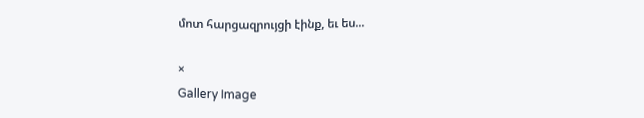մոտ հարցազրույցի էինք, եւ ես...

×
Gallery Image